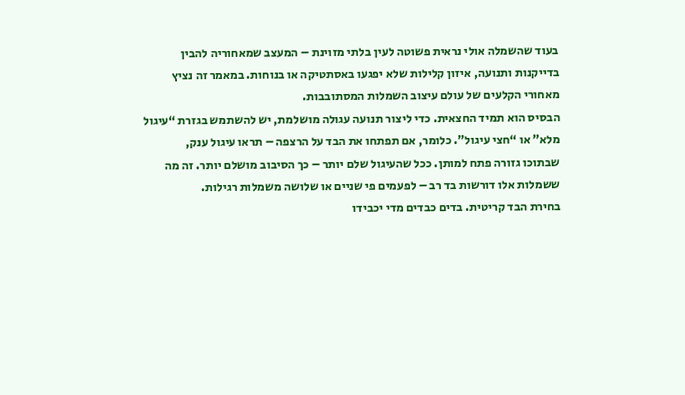בעוד שהשמלה אולי נראית פשוטה לעין בלתי מזוינת – המעצב שמאחוריה להבין
בדייקנות ותנועה, איזון קלילות שלא יפגעו באסתטיקה או בנוחות. במאמר זה נציץ
מאחורי הקלעים של עולם עיצוב השמלות המסתובבות.
הבסיס הוא תמיד החצאית. כדי ליצור תנועה עגולה מושלמת, יש להשתמש בגזרת “עיגול
מלא” או “חצי עיגול”. כלומר, אם תפתחו את הבד על הרצפה – תראו עיגול ענק,
שבתוכו גזורה פתח למותן. ככל שהעיגול שלם יותר – כך הסיבוב מושלם יותר. זה מה
ששמלות אלו דורשות בד רב – לפעמים פי שניים או שלושה משמלות רגילות.
בחירת הבד קריטית. בדים כבדים מדי יכבידו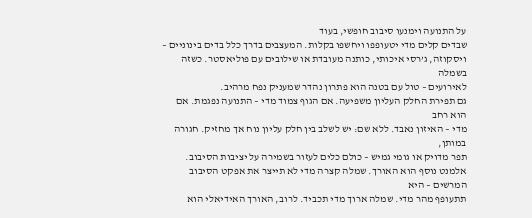על התנועה וימנעו סיבוב חופשי, בעוד
שבדים קלים מדי יטעופפו ויחשפו בקלות. המעצבים בדרך כלל בדים בינוניים –
ויסקוזה, ג’רסי איכותי, כותנה מעובדת או שילובים עם פוליאסטר. כשזה בשמלה
לאירועים – טול עם בטנה הוא פתרון נהדר שמעניק נפח מרהיב.
גם תפירת החלק העליון משפיעה. אם הגוף צמוד מדי – התנועה נפגמת. אם הוא רחב
מדי – האיזון נאבד. ללא שם: יש לשלב בין חלק עליון נוח אך מחזיק. חגורה במותן,
תפר מדויק או גומי גמיש – כולם כלים לעזור בשמירה על יציבות הסיבוב.
אלמנט נוסף הוא האורך. שמלה קצרה מדי לא תייצר את אפקט הסיבוב המרשים – היא
תתעופף מהר מדי. שמלה ארוך מדי תכביד. לרוב, האורך האידיאלי הוא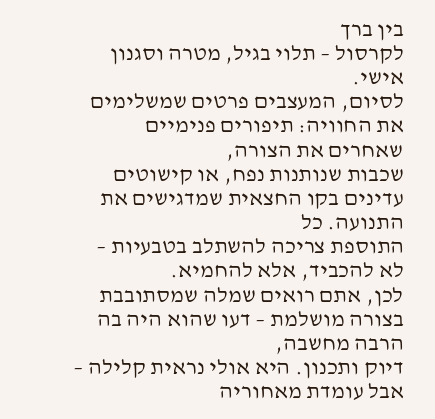בין ברך
לקרסול – תלוי בגיל, מטרה וסגנון אישי.
לסיום, המעצבים פרטים שמשלימים את החוויה: תיפורים פנימיים שאחרים את הצורה,
שכבות שנותנות נפח, או קישוטים עדינים בקו החצאית שמדגישים את התנועה. כל
התוספת צריכה להשתלב בטבעיות – לא להכביד, אלא להחמיא.
לכן, אתם רואים שמלה שמסתובבת בצורה מושלמת – דעו שהוא היה בה הרבה מחשבה,
דיוק ותכנון. היא אולי נראית קלילה – אבל עומדת מאחוריה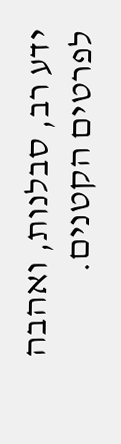ידע רב, סבלנות, ואהבה
לפרטים הקטנים.